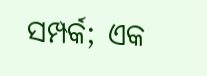ସମ୍ପର୍କ; ଏକ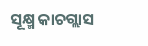ସୂକ୍ଷ୍ମ କାଚଗ୍ଲାସ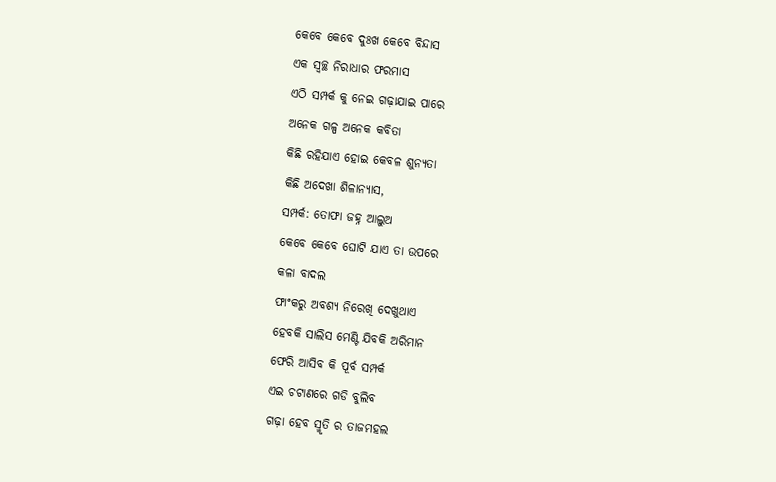କେବେ କେବେ ଦୁଃଖ କେବେ ବିନ୍ଦାସ
ଏକ ସ୍ୱଚ୍ଛ ନିରାଧାର ଫରମାସ
ଏଠି ସମ୍ପର୍କ କୁ ନେଇ ଗଢ଼ାଯାଇ ପାରେ
ଅନେକ ଗଳ୍ପ ଅନେକ କବିତା
କିଛି ରହିଯାଏ ହୋଇ କେବଳ ଶୁନ୍ୟତା
କିଛି ଅଦେଖା ଶିଳାନ୍ୟାସ,
ସମ୍ପର୍କ: ତୋଫା ଜହ୍ନ ଆଲୁଅ
କେବେ କେବେ ଘୋଟି ଯାଏ ତା ଉପରେ
କଳା ବାଦଲ
ଫାଂକରୁ ଅବଶ୍ୟ ନିରେଖି ଦେଖୁଥାଏ
ହେବକି ସାଲିସ ମେଣ୍ଟି ଯିବକି ଅରିମାନ
ଫେରି ଆସିବ କି ପୂର୍ବ ସମ୍ପର୍କ
ଏଇ ଚଟାଣରେ ଗଡି ବୁଲିବ
ଗଢ଼ା ହେବ ସ୍ମୃତି ର ତାଜମହଲ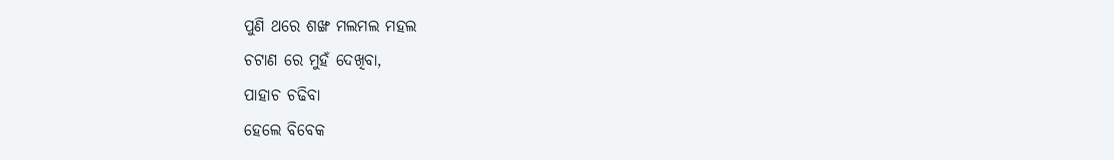ପୁଣି ଥରେ ଶଙ୍ଖ ମଲମଲ ମହଲ
ଚଟାଣ ରେ ମୁହଁ ଦେଖିବା,
ପାହାଚ ଚଢିବା
ହେଲେ ବିବେକ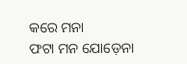କରେ ମନା
ଫଟା ମନ ଯୋଡ଼େନା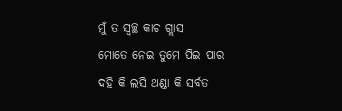ମୁଁ ତ ସ୍ୱଚ୍ଛ କାଚ ଗ୍ଲାସ
ମୋତେ ନେଇ ତୁମେ ପିଇ ପାର
ଦହି କି ଲସି ଥଣ୍ଡା କି ସର୍ବତ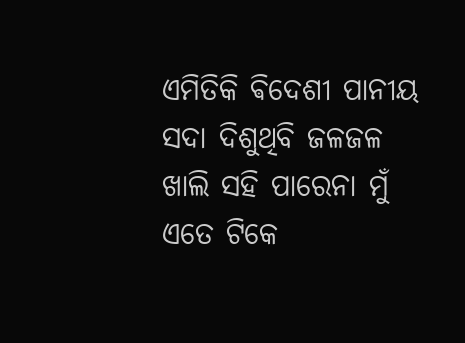ଏମିତିକି ଵିଦେଶୀ ପାନୀୟ
ସଦା ଦିଶୁଥିବି ଜଳଜଳ
ଖାଲି ସହି ପାରେନା ମୁଁ ଏତେ ଟିକେ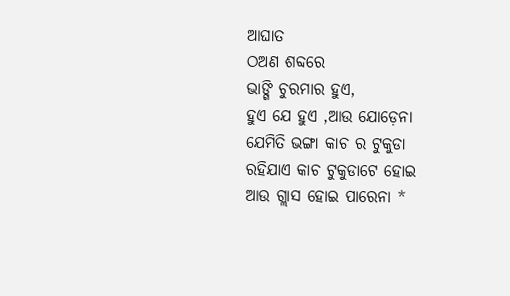ଆଘାତ
ଠଅଣ ଶବ୍ଦରେ
ଭାଙ୍ଗି ଚୁରମାର ହୁଏ,
ହୁଏ ଯେ ହୁଏ ,ଆଉ ଯୋଡ଼େନା
ଯେମିତି ଭଙ୍ଗା କାଚ ର ଟୁକୁଡା
ରହିଯାଏ କାଚ ଟୁକୁଡାଟେ ହୋଇ
ଆଉ ଗ୍ଲାସ ହୋଇ ପାରେନା *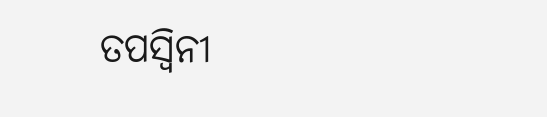ତପସ୍ୱିନୀ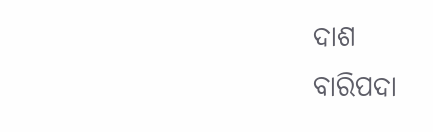ଦାଶ
ବାରିପଦା